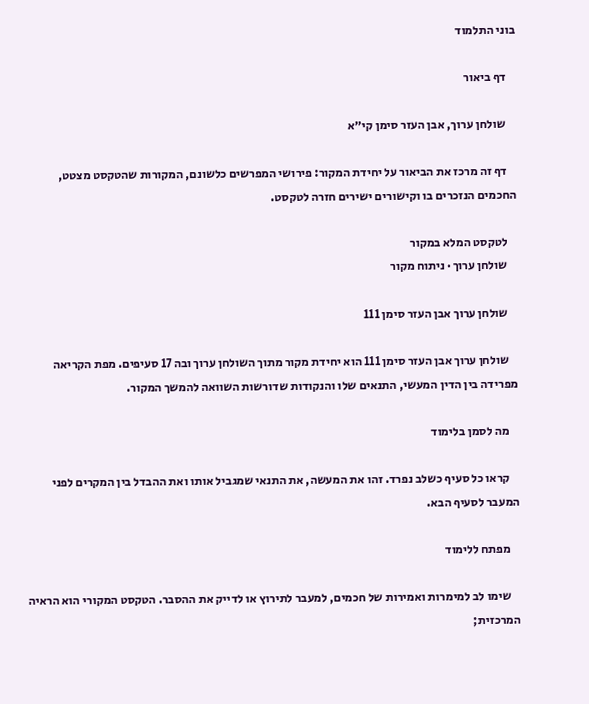בוני התלמוד

    דף ביאור

    שולחן ערוך, אבן העזר סימן קי״א

    דף זה מרכז את הביאור על יחידת המקור: פירושי המפרשים כלשונם, המקורות שהטקסט מצטט, החכמים הנזכרים בו וקישורים ישירים חזרה לטקסט.

    לטקסט המלא במקור
    שולחן ערוך · ניתוח מקור

    שולחן ערוך אבן העזר סימן 111

    שולחן ערוך אבן העזר סימן 111 הוא יחידת מקור מתוך השולחן ערוך ובה 17 סעיפים. מפת הקריאה מפרידה בין הדין המעשי, התנאים שלו והנקודות שדורשות השוואה להמשך המקור.

    מה לסמן בלימוד

    קראו כל סעיף כשלב נפרד. זהו את המעשה, את התנאי שמגביל אותו ואת ההבדל בין המקרים לפני המעבר לסעיף הבא.

    מפתח ללימוד

    שימו לב למימרות ואמירות של חכמים, למעבר לתירוץ או לדייק את ההסבר. הטקסט המקורי הוא הראיה המרכזית;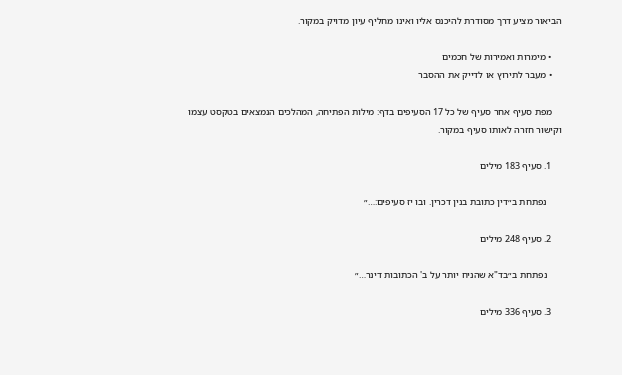הביאור מציע דרך מסודרת להיכנס אליו ואינו מחליף עיון מדויק במקור.

    • מימרות ואמירות של חכמים
    • מעבר לתירוץ או לדייק את ההסבר

    מפת סעיף אחר סעיף של כל 17 הסעיפים בדף: מילות הפתיחה, המהלכים הנמצאים בטקסט עצמו וקישור חזרה לאותו סעיף במקור.

    1. סעיף 183 מילים

      נפתחת ב״דין כתובת בנין דכרין. ובו יז סעיפים:…״

    2. סעיף 248 מילים

      נפתחת ב״בד"א שהניח יותר על ב' הכתובות דינר…״

    3. סעיף 336 מילים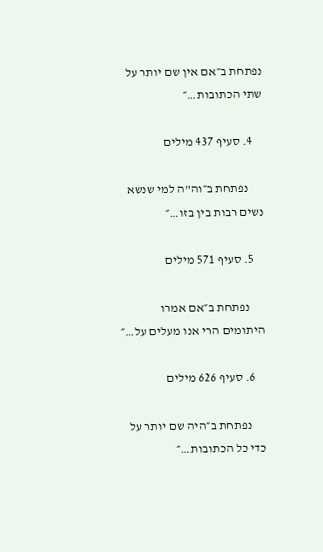נפתחת ב״אם אין שם יותר על שתי הכתובות…״

    4. סעיף 437 מילים

      נפתחת ב״וה"ה למי שנשא נשים רבות בין בזו…״

    5. סעיף 571 מילים

      נפתחת ב״אם אמרו היתומים הרי אנו מעלים על…״

    6. סעיף 626 מילים

      נפתחת ב״היה שם יותר על כדי כל הכתובות…״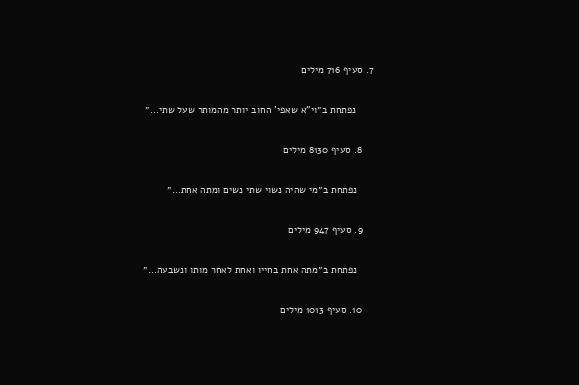7. סעיף 716 מילים

      נפתחת ב״וי"א שאפי' החוב יותר מהמותר שעל שתי…״

    8. סעיף 8130 מילים

      נפתחת ב״מי שהיה נשוי שתי נשים ומתה אחת…״

    9. סעיף 947 מילים

      נפתחת ב״מתה אחת בחייו ואחת לאחר מותו ונשבעה…״

    10. סעיף 1013 מילים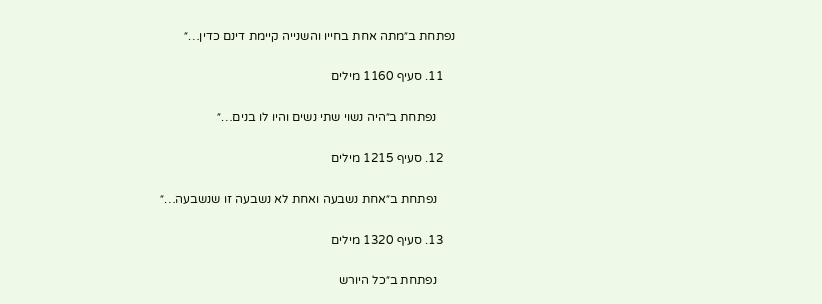נפתחת ב״מתה אחת בחייו והשנייה קיימת דינם כדין…״

    11. סעיף 1160 מילים

      נפתחת ב״היה נשוי שתי נשים והיו לו בנים…״

    12. סעיף 1215 מילים

      נפתחת ב״אחת נשבעה ואחת לא נשבעה זו שנשבעה…״

    13. סעיף 1320 מילים

      נפתחת ב״כל היורש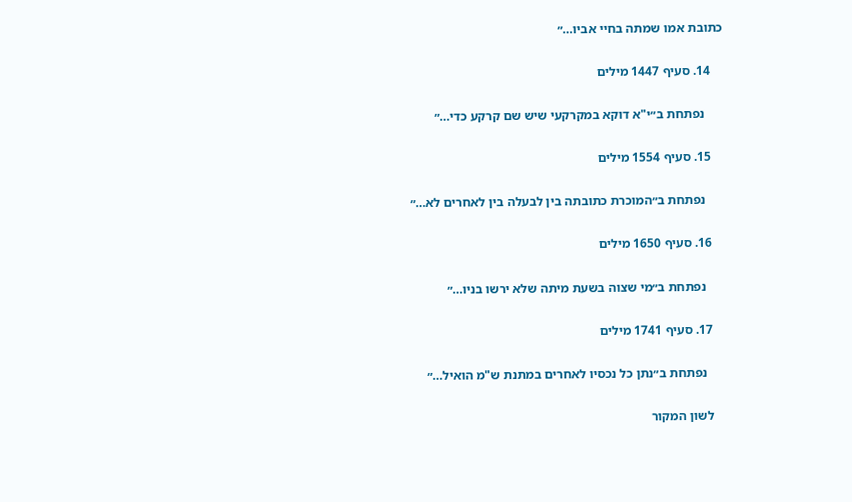כתובת אמו שמתה בחיי אביו…״

    14. סעיף 1447 מילים

      נפתחת ב״י"א דוקא במקרקעי שיש שם קרקע כדי…״

    15. סעיף 1554 מילים

      נפתחת ב״המוכרת כתובתה בין לבעלה בין לאחרים לא…״

    16. סעיף 1650 מילים

      נפתחת ב״מי שצוה בשעת מיתה שלא ירשו בניו…״

    17. סעיף 1741 מילים

      נפתחת ב״נתן כל נכסיו לאחרים במתנת ש"מ הואיל…״

    לשון המקור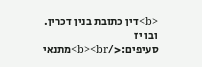<b>דין כתובת בנין דכרין. ובו יז סעיפים:</b><br>מתנאי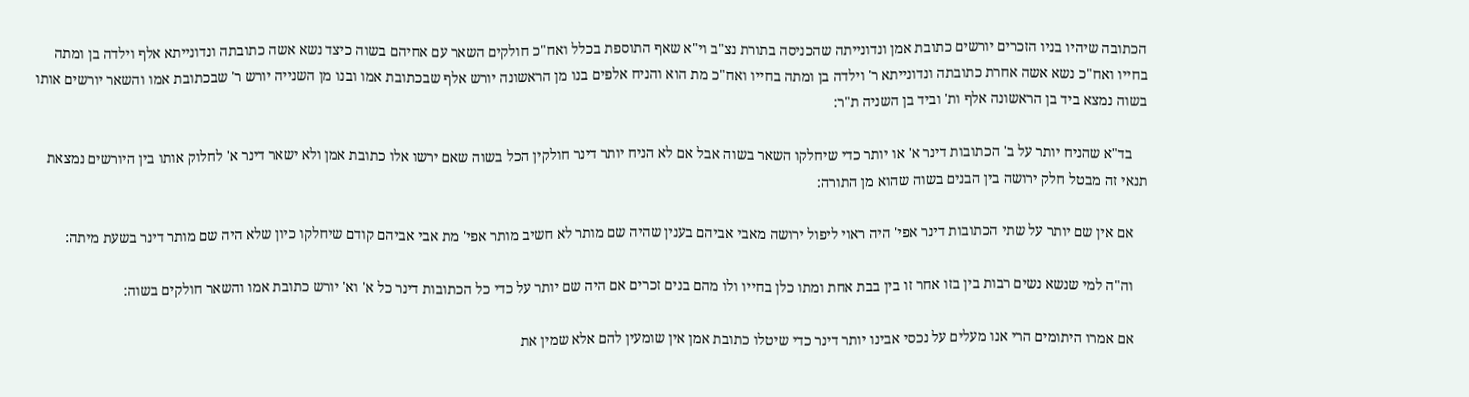הכתובה שיהיו בניו הזכרים יורשים כתובת אמן ונדונייתה שהכניסה בתורת נצ"ב וי"א שאף התוספת בכלל ואח"כ חולקים השאר עם אחיהם בשוה כיצד נשא אשה כתובתה ונדונייתא אלף וילדה בן ומתה בחייו ואח"כ נשא אשה אחרת כתובתה ונדונייתא ר' וילדה בן ומתה בחייו ואח"כ מת הוא והניח אלפים בנו מן הראשונה יורש אלף שבכתובת אמו ובנו מן השנייה יורש ר' שבכתובת אמו והשאר יורשים אותו בשוה נמצא ביד בן הראשונה אלף ות' וביד בן השניה ת"ר:

    בד"א שהניח יותר על ב' הכתובות דינר א' או יותר כדי שיחלקו השאר בשוה אבל אם לא הניח יותר דינר חולקין הכל בשוה שאם ירשו אלו כתובת אמן ולא ישאר דינר א' לחלוק אותו בין היורשים נמצאת תנאי זה מבטל חלק ירושה בין הבנים בשוה שהוא מן התורה:

    אם אין שם יותר על שתי הכתובות דינר אפי' היה ראוי ליפול ירושה מאבי אביהם בענין שהיה שם מותר לא חשיב מותר אפי' מת אבי אביהם קודם שיחלקו כיון שלא היה שם מותר דינר בשעת מיתה:

    וה"ה למי שנשא נשים רבות בין בזו אחר זו בין בבת אחת ומתו כלן בחייו ולו מהם בנים זכרים אם היה שם יותר על כדי כל הכתובות דינר כל א' וא' יורש כתובת אמו והשאר חולקים בשוה:

    אם אמרו היתומים הרי אנו מעלים על נכסי אבינו יותר דינר כדי שיטלו כתובת אמן אין שומעין להם אלא שמין את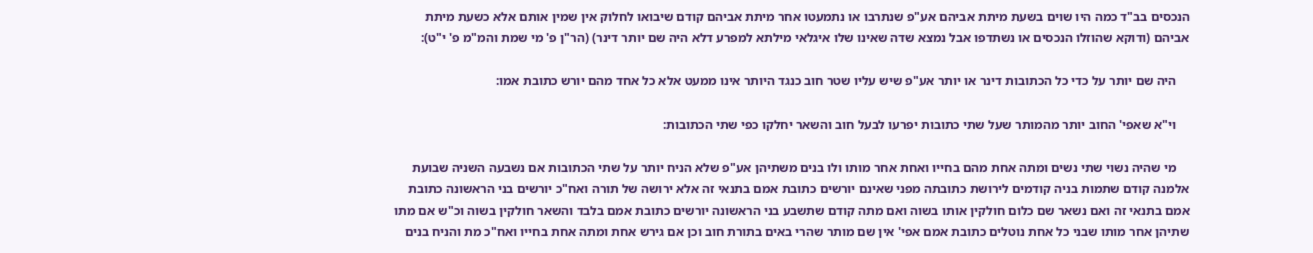הנכסים בב"ד כמה היו שוים בשעת מיתת אביהם אע"פ שנתרבו או נתמעטו אחר מיתת אביהם קודם שיבואו לחלוק אין שמין אותם אלא כשעת מיתת אביהם (ודוקא שהוזלו הנכסים או נשתדפו אבל נמצא שדה שאינו שלו איגלאי מילתא למפרע דלא היה שם יותר דינר) (הר"ן פ' מי שמת והמ"מ פ' י"ט):

    היה שם יותר על כדי כל הכתובות דינר או יותר אע"פ שיש עליו שטר חוב כנגד היותר אינו ממעט אלא כל אחד מהם יורש כתובת אמו:

    וי"א שאפי' החוב יותר מהמותר שעל שתי כתובות יפרעו לבעל חוב והשאר יחלקו כפי שתי הכתובות:

    מי שהיה נשוי שתי נשים ומתה אחת מהם בחייו ואחת אחר מותו ולו בנים משתיהן אע"פ שלא הניח יותר על שתי הכתובות אם נשבעה השניה שבועת אלמנה קודם שתמות בניה קודמים לירושת כתובתה מפני שאינם יורשים כתובת אמם בתנאי זה אלא ירושה של תורה ואח"כ יורשים בני הראשונה כתובת אמם בתנאי זה ואם נשאר שם כלום חולקין אותו בשוה ואם מתה קודם שתשבע בני הראשונה יורשים כתובת אמם בלבד והשאר חולקין בשוה וכ"ש אם מתו שתיהן אחר מותו שבני כל אחת נוטלים כתובת אמם אפי' אין שם מותר שהרי באים בתורת חוב וכן אם גירש אחת ומתה אחת בחייו ואח"כ מת והניח בנים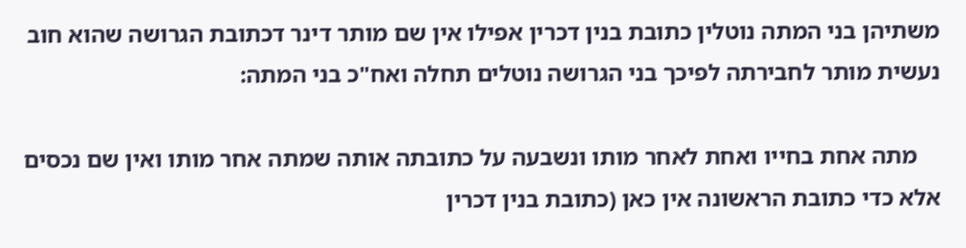משתיהן בני המתה נוטלין כתובת בנין דכרין אפילו אין שם מותר דינר דכתובת הגרושה שהוא חוב נעשית מותר לחבירתה לפיכך בני הגרושה נוטלים תחלה ואח"כ בני המתה:

    מתה אחת בחייו ואחת לאחר מותו ונשבעה על כתובתה אותה שמתה אחר מותו ואין שם נכסים אלא כדי כתובת הראשונה אין כאן (כתובת בנין דכרין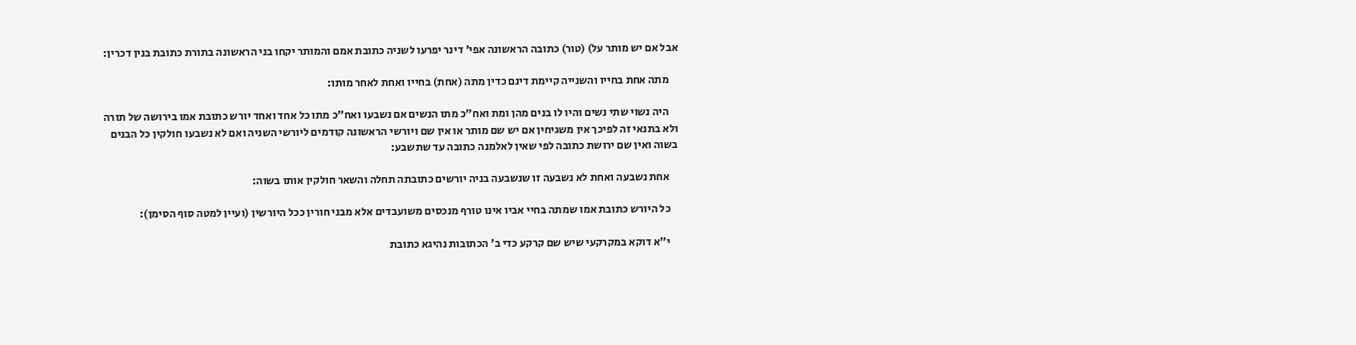אבל אם יש מותר על) (טור) כתובה הראשונה אפי' דינר יפרעו לשניה כתובת אמם והמותר יקחו בני הראשונה בתורת כתובת בנין דכרין:

    מתה אחת בחייו והשנייה קיימת דינם כדין מתה (אחת) בחייו ואחת לאחר מותו:

    היה נשוי שתי נשים והיו לו בנים מהן ומת ואח"כ מתו הנשים אם נשבעו ואח"כ מתו כל אחד ואחד יורש כתובת אמו בירושה של תורה ולא בתנאי זה לפיכך אין משגיחין אם יש שם מותר או אין שם ויורשי הראשונה קודמים ליורשי השניה ואם לא נשבעו חולקין כל הבנים בשוה ואין שם ירושת כתובה לפי שאין לאלמנה כתובה עד שתשבע:

    אחת נשבעה ואחת לא נשבעה זו שנשבעה בניה יורשים כתובתה תחלה והשאר חולקין אותו בשוה:

    כל היורש כתובת אמו שמתה בחיי אביו אינו טורף מנכסים משועבדים אלא מבני חורין ככל היורשין (ועיין למטה סוף הסימן):

    י"א דוקא במקרקעי שיש שם קרקע כדי ב' הכתובות נהיגא כתובת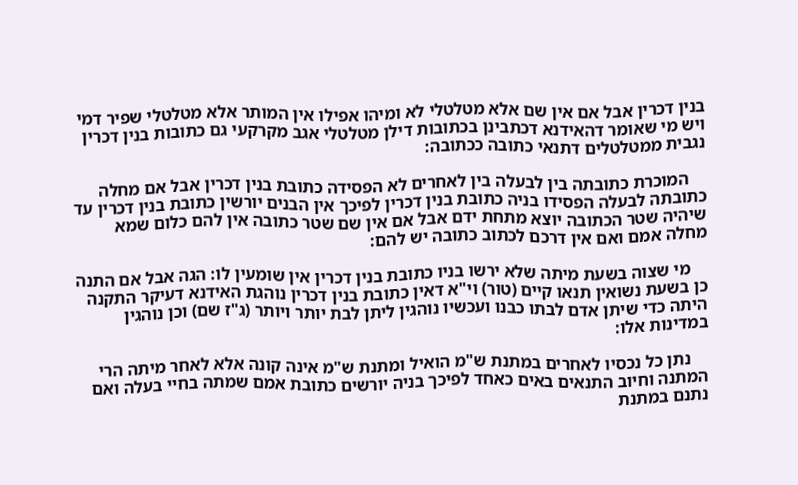בנין דכרין אבל אם אין שם אלא מטלטלי לא ומיהו אפילו אין המותר אלא מטלטלי שפיר דמי ויש מי שאומר דהאידנא דכתבינן בכתובות דילן מטלטלי אגב מקרקעי גם כתובות בנין דכרין נגבית ממטלטלים דתנאי כתובה ככתובה:

    המוכרת כתובתה בין לבעלה בין לאחרים לא הפסידה כתובת בנין דכרין אבל אם מחלה כתובתה לבעלה הפסידו בניה כתובת בנין דכרין לפיכך אין הבנים יורשין כתובת בנין דכרין עד שיהיה שטר הכתובה יוצא מתחת ידם אבל אם אין שם שטר כתובה אין להם כלום שמא מחלה אמם ואם אין דרכם לכתוב כתובה יש להם:

    מי שצוה בשעת מיתה שלא ירשו בניו כתובת בנין דכרין אין שומעין לו: הגה אבל אם התנה כן בשעת נשואין תנאו קיים (טור) וי"א דאין כתובת בנין דכרין נוהגת האידנא דעיקר התקנה היתה כדי שיתן אדם לבתו כבנו ועכשיו נוהגין ליתן לבת יותר ויותר (ג"ז שם) וכן נוהגין במדינות אלו:

    נתן כל נכסיו לאחרים במתנת ש"מ הואיל ומתנת ש"מ אינה קונה אלא לאחר מיתה הרי המתנה וחיוב התנאים באים כאחד לפיכך בניה יורשים כתובת אמם שמתה בחיי בעלה ואם נתנם במתנת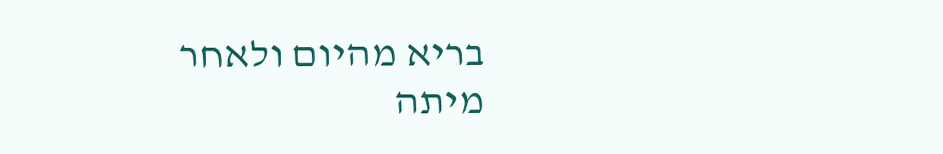בריא מהיום ולאחר מיתה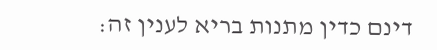דינם כדין מתנות בריא לענין זה: